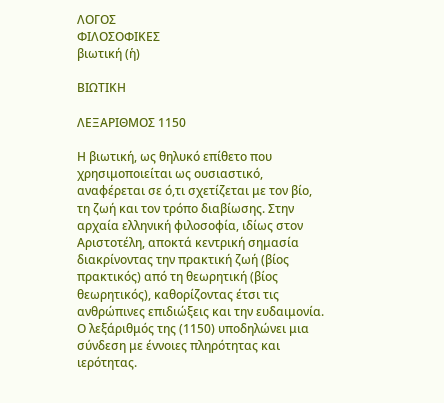ΛΟΓΟΣ
ΦΙΛΟΣΟΦΙΚΕΣ
βιωτική (ἡ)

ΒΙΩΤΙΚΗ

ΛΕΞΑΡΙΘΜΟΣ 1150

Η βιωτική, ως θηλυκό επίθετο που χρησιμοποιείται ως ουσιαστικό, αναφέρεται σε ό,τι σχετίζεται με τον βίο, τη ζωή και τον τρόπο διαβίωσης. Στην αρχαία ελληνική φιλοσοφία, ιδίως στον Αριστοτέλη, αποκτά κεντρική σημασία διακρίνοντας την πρακτική ζωή (βίος πρακτικός) από τη θεωρητική (βίος θεωρητικός), καθορίζοντας έτσι τις ανθρώπινες επιδιώξεις και την ευδαιμονία. Ο λεξάριθμός της (1150) υποδηλώνει μια σύνδεση με έννοιες πληρότητας και ιερότητας.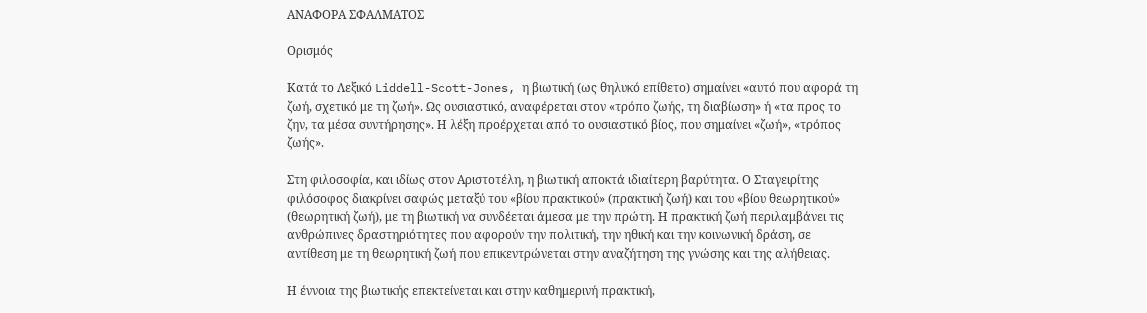ΑΝΑΦΟΡΑ ΣΦΑΛΜΑΤΟΣ

Ορισμός

Κατά το Λεξικό Liddell-Scott-Jones, η βιωτική (ως θηλυκό επίθετο) σημαίνει «αυτό που αφορά τη ζωή, σχετικό με τη ζωή». Ως ουσιαστικό, αναφέρεται στον «τρόπο ζωής, τη διαβίωση» ή «τα προς το ζην, τα μέσα συντήρησης». Η λέξη προέρχεται από το ουσιαστικό βίος, που σημαίνει «ζωή», «τρόπος ζωής».

Στη φιλοσοφία, και ιδίως στον Αριστοτέλη, η βιωτική αποκτά ιδιαίτερη βαρύτητα. Ο Σταγειρίτης φιλόσοφος διακρίνει σαφώς μεταξύ του «βίου πρακτικού» (πρακτική ζωή) και του «βίου θεωρητικού» (θεωρητική ζωή), με τη βιωτική να συνδέεται άμεσα με την πρώτη. Η πρακτική ζωή περιλαμβάνει τις ανθρώπινες δραστηριότητες που αφορούν την πολιτική, την ηθική και την κοινωνική δράση, σε αντίθεση με τη θεωρητική ζωή που επικεντρώνεται στην αναζήτηση της γνώσης και της αλήθειας.

Η έννοια της βιωτικής επεκτείνεται και στην καθημερινή πρακτική,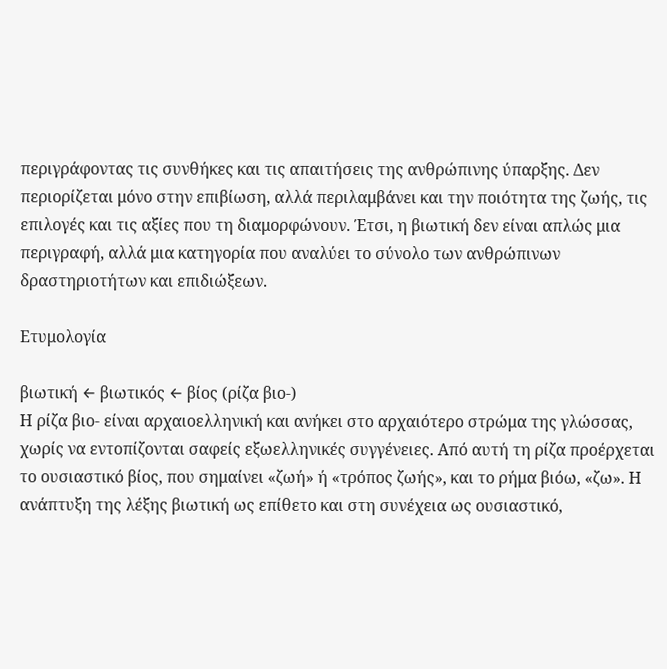περιγράφοντας τις συνθήκες και τις απαιτήσεις της ανθρώπινης ύπαρξης. Δεν περιορίζεται μόνο στην επιβίωση, αλλά περιλαμβάνει και την ποιότητα της ζωής, τις επιλογές και τις αξίες που τη διαμορφώνουν. Έτσι, η βιωτική δεν είναι απλώς μια περιγραφή, αλλά μια κατηγορία που αναλύει το σύνολο των ανθρώπινων δραστηριοτήτων και επιδιώξεων.

Ετυμολογία

βιωτική ← βιωτικός ← βίος (ρίζα βιο-)
Η ρίζα βιο- είναι αρχαιοελληνική και ανήκει στο αρχαιότερο στρώμα της γλώσσας, χωρίς να εντοπίζονται σαφείς εξωελληνικές συγγένειες. Από αυτή τη ρίζα προέρχεται το ουσιαστικό βίος, που σημαίνει «ζωή» ή «τρόπος ζωής», και το ρήμα βιόω, «ζω». Η ανάπτυξη της λέξης βιωτική ως επίθετο και στη συνέχεια ως ουσιαστικό,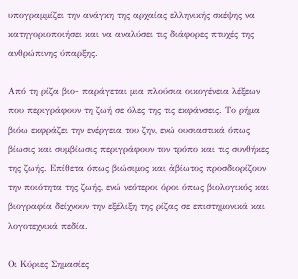υπογραμμίζει την ανάγκη της αρχαίας ελληνικής σκέψης να κατηγοριοποιήσει και να αναλύσει τις διάφορες πτυχές της ανθρώπινης ύπαρξης.

Από τη ρίζα βιο- παράγεται μια πλούσια οικογένεια λέξεων που περιγράφουν τη ζωή σε όλες της τις εκφάνσεις. Το ρήμα βιόω εκφράζει την ενέργεια του ζην, ενώ ουσιαστικά όπως βίωσις και συμβίωσις περιγράφουν τον τρόπο και τις συνθήκες της ζωής. Επίθετα όπως βιώσιμος και ἀβίωτος προσδιορίζουν την ποιότητα της ζωής, ενώ νεότεροι όροι όπως βιολογικός και βιογραφία δείχνουν την εξέλιξη της ρίζας σε επιστημονικά και λογοτεχνικά πεδία.

Οι Κύριες Σημασίες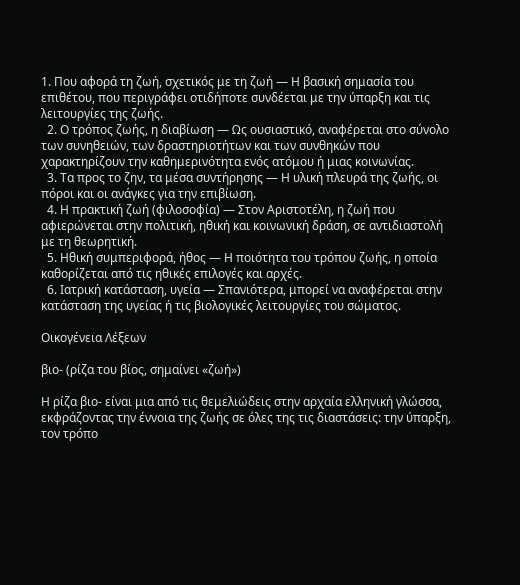1. Που αφορά τη ζωή, σχετικός με τη ζωή — Η βασική σημασία του επιθέτου, που περιγράφει οτιδήποτε συνδέεται με την ύπαρξη και τις λειτουργίες της ζωής.
  2. Ο τρόπος ζωής, η διαβίωση — Ως ουσιαστικό, αναφέρεται στο σύνολο των συνηθειών, των δραστηριοτήτων και των συνθηκών που χαρακτηρίζουν την καθημερινότητα ενός ατόμου ή μιας κοινωνίας.
  3. Τα προς το ζην, τα μέσα συντήρησης — Η υλική πλευρά της ζωής, οι πόροι και οι ανάγκες για την επιβίωση.
  4. Η πρακτική ζωή (φιλοσοφία) — Στον Αριστοτέλη, η ζωή που αφιερώνεται στην πολιτική, ηθική και κοινωνική δράση, σε αντιδιαστολή με τη θεωρητική.
  5. Ηθική συμπεριφορά, ήθος — Η ποιότητα του τρόπου ζωής, η οποία καθορίζεται από τις ηθικές επιλογές και αρχές.
  6. Ιατρική κατάσταση, υγεία — Σπανιότερα, μπορεί να αναφέρεται στην κατάσταση της υγείας ή τις βιολογικές λειτουργίες του σώματος.

Οικογένεια Λέξεων

βιο- (ρίζα του βίος, σημαίνει «ζωή»)

Η ρίζα βιο- είναι μια από τις θεμελιώδεις στην αρχαία ελληνική γλώσσα, εκφράζοντας την έννοια της ζωής σε όλες της τις διαστάσεις: την ύπαρξη, τον τρόπο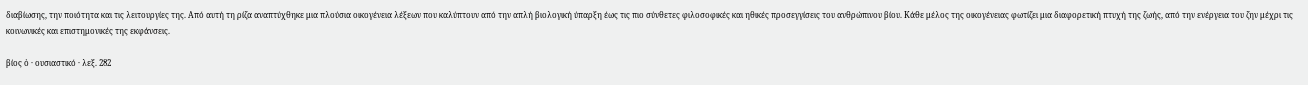διαβίωσης, την ποιότητα και τις λειτουργίες της. Από αυτή τη ρίζα αναπτύχθηκε μια πλούσια οικογένεια λέξεων που καλύπτουν από την απλή βιολογική ύπαρξη έως τις πιο σύνθετες φιλοσοφικές και ηθικές προσεγγίσεις του ανθρώπινου βίου. Κάθε μέλος της οικογένειας φωτίζει μια διαφορετική πτυχή της ζωής, από την ενέργεια του ζην μέχρι τις κοινωνικές και επιστημονικές της εκφάνσεις.

βίος ὁ · ουσιαστικό · λεξ. 282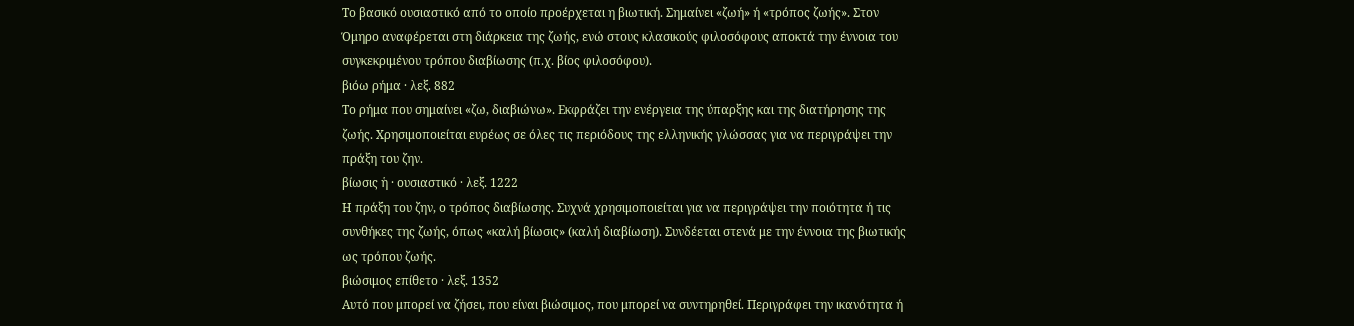Το βασικό ουσιαστικό από το οποίο προέρχεται η βιωτική. Σημαίνει «ζωή» ή «τρόπος ζωής». Στον Όμηρο αναφέρεται στη διάρκεια της ζωής, ενώ στους κλασικούς φιλοσόφους αποκτά την έννοια του συγκεκριμένου τρόπου διαβίωσης (π.χ. βίος φιλοσόφου).
βιόω ρήμα · λεξ. 882
Το ρήμα που σημαίνει «ζω, διαβιώνω». Εκφράζει την ενέργεια της ύπαρξης και της διατήρησης της ζωής. Χρησιμοποιείται ευρέως σε όλες τις περιόδους της ελληνικής γλώσσας για να περιγράψει την πράξη του ζην.
βίωσις ἡ · ουσιαστικό · λεξ. 1222
Η πράξη του ζην, ο τρόπος διαβίωσης. Συχνά χρησιμοποιείται για να περιγράψει την ποιότητα ή τις συνθήκες της ζωής, όπως «καλή βίωσις» (καλή διαβίωση). Συνδέεται στενά με την έννοια της βιωτικής ως τρόπου ζωής.
βιώσιμος επίθετο · λεξ. 1352
Αυτό που μπορεί να ζήσει, που είναι βιώσιμος, που μπορεί να συντηρηθεί. Περιγράφει την ικανότητα ή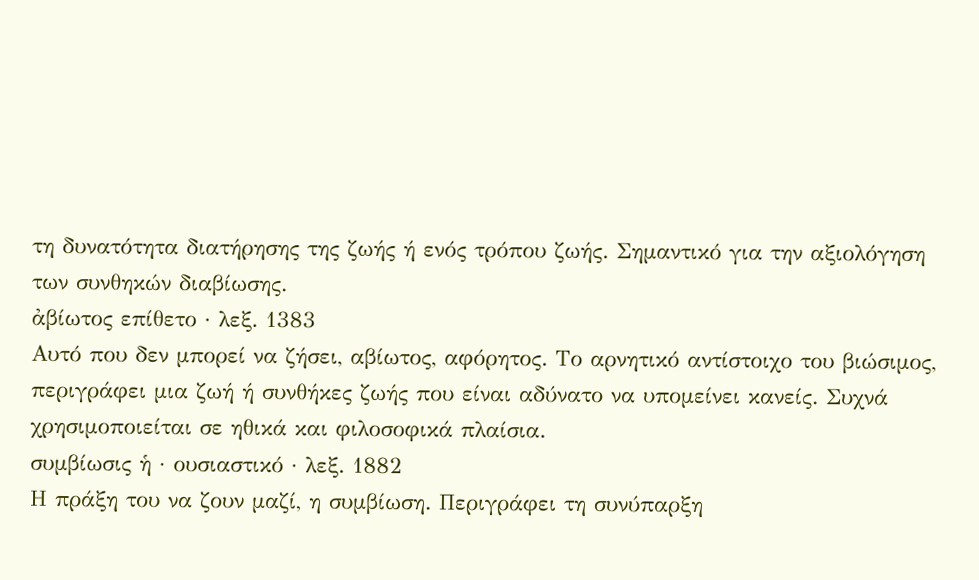τη δυνατότητα διατήρησης της ζωής ή ενός τρόπου ζωής. Σημαντικό για την αξιολόγηση των συνθηκών διαβίωσης.
ἀβίωτος επίθετο · λεξ. 1383
Αυτό που δεν μπορεί να ζήσει, αβίωτος, αφόρητος. Το αρνητικό αντίστοιχο του βιώσιμος, περιγράφει μια ζωή ή συνθήκες ζωής που είναι αδύνατο να υπομείνει κανείς. Συχνά χρησιμοποιείται σε ηθικά και φιλοσοφικά πλαίσια.
συμβίωσις ἡ · ουσιαστικό · λεξ. 1882
Η πράξη του να ζουν μαζί, η συμβίωση. Περιγράφει τη συνύπαρξη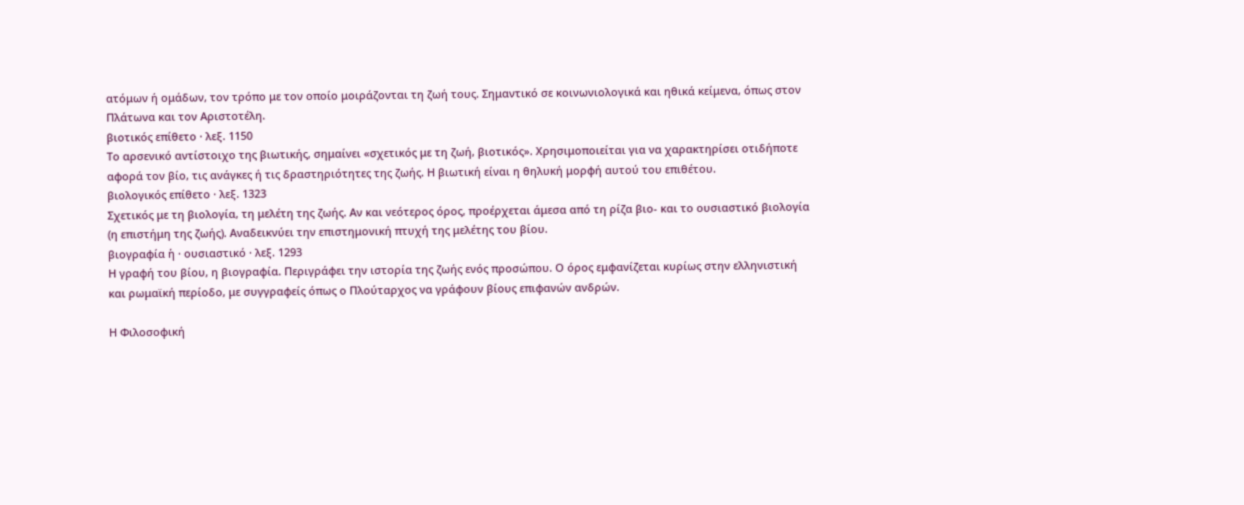ατόμων ή ομάδων, τον τρόπο με τον οποίο μοιράζονται τη ζωή τους. Σημαντικό σε κοινωνιολογικά και ηθικά κείμενα, όπως στον Πλάτωνα και τον Αριστοτέλη.
βιοτικός επίθετο · λεξ. 1150
Το αρσενικό αντίστοιχο της βιωτικής, σημαίνει «σχετικός με τη ζωή, βιοτικός». Χρησιμοποιείται για να χαρακτηρίσει οτιδήποτε αφορά τον βίο, τις ανάγκες ή τις δραστηριότητες της ζωής. Η βιωτική είναι η θηλυκή μορφή αυτού του επιθέτου.
βιολογικός επίθετο · λεξ. 1323
Σχετικός με τη βιολογία, τη μελέτη της ζωής. Αν και νεότερος όρος, προέρχεται άμεσα από τη ρίζα βιο- και το ουσιαστικό βιολογία (η επιστήμη της ζωής). Αναδεικνύει την επιστημονική πτυχή της μελέτης του βίου.
βιογραφία ἡ · ουσιαστικό · λεξ. 1293
Η γραφή του βίου, η βιογραφία. Περιγράφει την ιστορία της ζωής ενός προσώπου. Ο όρος εμφανίζεται κυρίως στην ελληνιστική και ρωμαϊκή περίοδο, με συγγραφείς όπως ο Πλούταρχος να γράφουν βίους επιφανών ανδρών.

Η Φιλοσοφική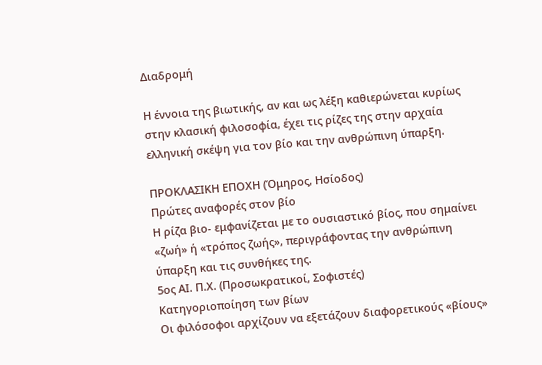Διαδρομή

Η έννοια της βιωτικής, αν και ως λέξη καθιερώνεται κυρίως στην κλασική φιλοσοφία, έχει τις ρίζες της στην αρχαία ελληνική σκέψη για τον βίο και την ανθρώπινη ύπαρξη.

ΠΡΟΚΛΑΣΙΚΗ ΕΠΟΧΗ (Όμηρος, Ησίοδος)
Πρώτες αναφορές στον βίο
Η ρίζα βιο- εμφανίζεται με το ουσιαστικό βίος, που σημαίνει «ζωή» ή «τρόπος ζωής», περιγράφοντας την ανθρώπινη ύπαρξη και τις συνθήκες της.
5ος ΑΙ. Π.Χ. (Προσωκρατικοί, Σοφιστές)
Κατηγοριοποίηση των βίων
Οι φιλόσοφοι αρχίζουν να εξετάζουν διαφορετικούς «βίους»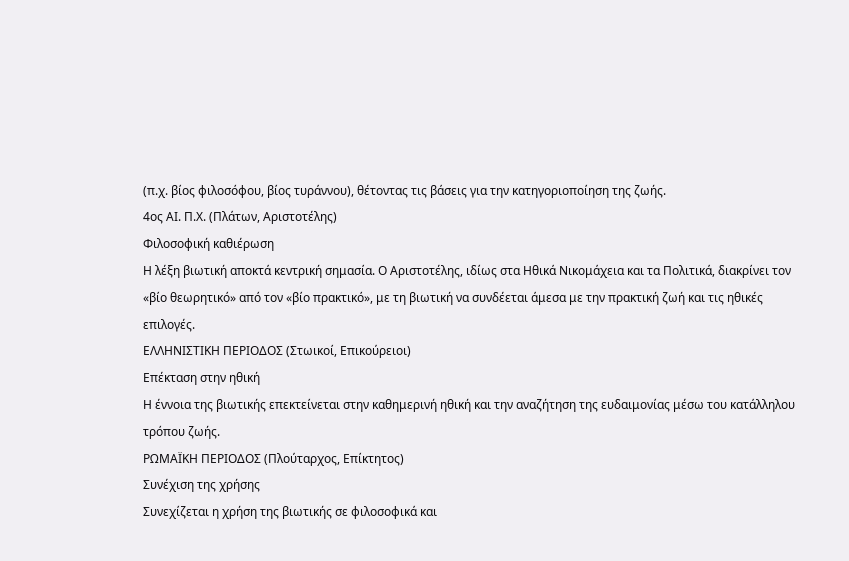(π.χ. βίος φιλοσόφου, βίος τυράννου), θέτοντας τις βάσεις για την κατηγοριοποίηση της ζωής.
4ος ΑΙ. Π.Χ. (Πλάτων, Αριστοτέλης)
Φιλοσοφική καθιέρωση
Η λέξη βιωτική αποκτά κεντρική σημασία. Ο Αριστοτέλης, ιδίως στα Ηθικά Νικομάχεια και τα Πολιτικά, διακρίνει τον «βίο θεωρητικό» από τον «βίο πρακτικό», με τη βιωτική να συνδέεται άμεσα με την πρακτική ζωή και τις ηθικές επιλογές.
ΕΛΛΗΝΙΣΤΙΚΗ ΠΕΡΙΟΔΟΣ (Στωικοί, Επικούρειοι)
Επέκταση στην ηθική
Η έννοια της βιωτικής επεκτείνεται στην καθημερινή ηθική και την αναζήτηση της ευδαιμονίας μέσω του κατάλληλου τρόπου ζωής.
ΡΩΜΑΪΚΗ ΠΕΡΙΟΔΟΣ (Πλούταρχος, Επίκτητος)
Συνέχιση της χρήσης
Συνεχίζεται η χρήση της βιωτικής σε φιλοσοφικά και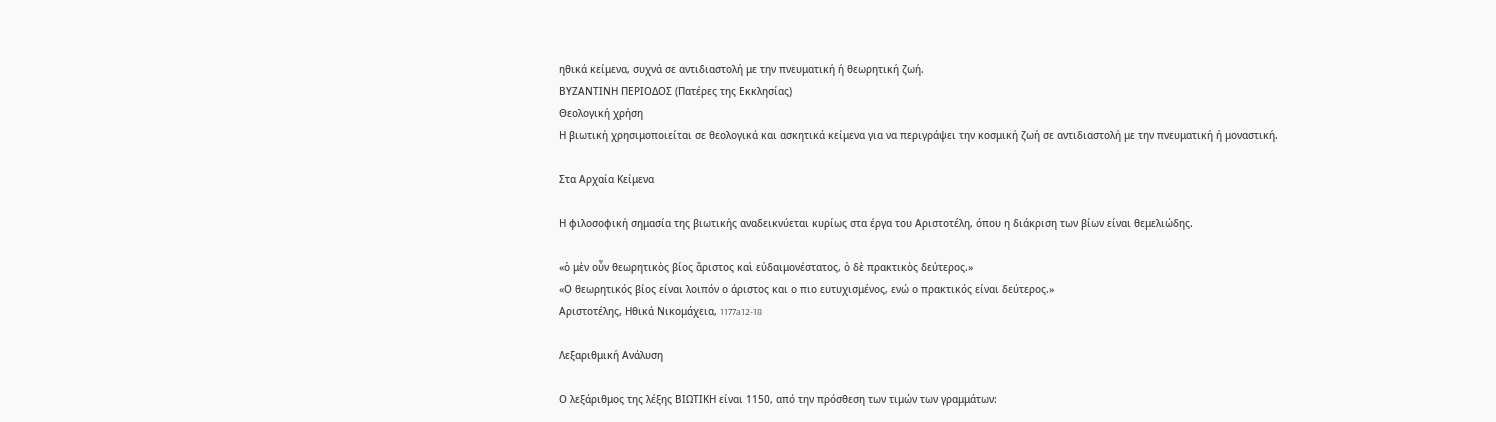ηθικά κείμενα, συχνά σε αντιδιαστολή με την πνευματική ή θεωρητική ζωή.
ΒΥΖΑΝΤΙΝΗ ΠΕΡΙΟΔΟΣ (Πατέρες της Εκκλησίας)
Θεολογική χρήση
Η βιωτική χρησιμοποιείται σε θεολογικά και ασκητικά κείμενα για να περιγράψει την κοσμική ζωή σε αντιδιαστολή με την πνευματική ή μοναστική.

Στα Αρχαία Κείμενα

Η φιλοσοφική σημασία της βιωτικής αναδεικνύεται κυρίως στα έργα του Αριστοτέλη, όπου η διάκριση των βίων είναι θεμελιώδης.

«ὁ μὲν οὖν θεωρητικὸς βίος ἄριστος καὶ εὐδαιμονέστατος, ὁ δὲ πρακτικὸς δεύτερος.»
«Ο θεωρητικός βίος είναι λοιπόν ο άριστος και ο πιο ευτυχισμένος, ενώ ο πρακτικός είναι δεύτερος.»
Αριστοτέλης, Ηθικά Νικομάχεια, 1177a12-18

Λεξαριθμική Ανάλυση

Ο λεξάριθμος της λέξης ΒΙΩΤΙΚΗ είναι 1150, από την πρόσθεση των τιμών των γραμμάτων: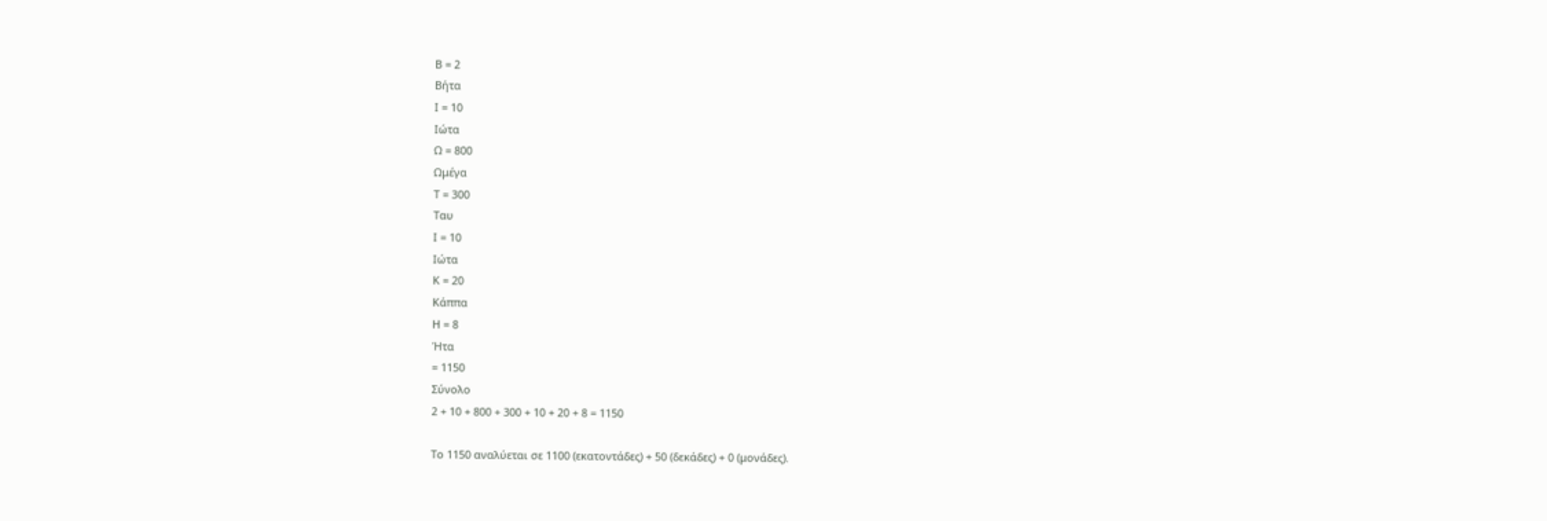Β = 2
Βήτα
Ι = 10
Ιώτα
Ω = 800
Ωμέγα
Τ = 300
Ταυ
Ι = 10
Ιώτα
Κ = 20
Κάππα
Η = 8
Ήτα
= 1150
Σύνολο
2 + 10 + 800 + 300 + 10 + 20 + 8 = 1150

Το 1150 αναλύεται σε 1100 (εκατοντάδες) + 50 (δεκάδες) + 0 (μονάδες).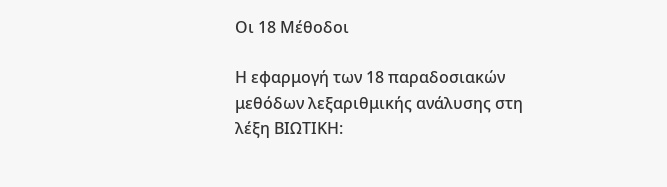Οι 18 Μέθοδοι

Η εφαρμογή των 18 παραδοσιακών μεθόδων λεξαριθμικής ανάλυσης στη λέξη ΒΙΩΤΙΚΗ: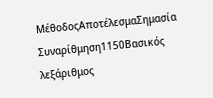ΜέθοδοςΑποτέλεσμαΣημασία
Συναρίθμηση1150Βασικός λεξάριθμος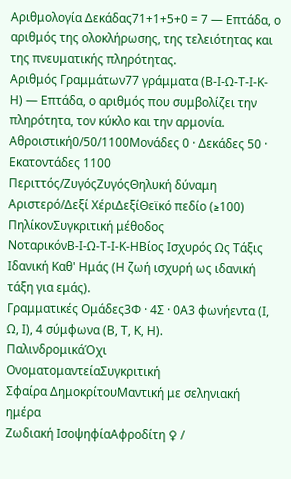Αριθμολογία Δεκάδας71+1+5+0 = 7 — Επτάδα, ο αριθμός της ολοκλήρωσης, της τελειότητας και της πνευματικής πληρότητας.
Αριθμός Γραμμάτων77 γράμματα (Β-Ι-Ω-Τ-Ι-Κ-Η) — Επτάδα, ο αριθμός που συμβολίζει την πληρότητα, τον κύκλο και την αρμονία.
Αθροιστική0/50/1100Μονάδες 0 · Δεκάδες 50 · Εκατοντάδες 1100
Περιττός/ΖυγόςΖυγόςΘηλυκή δύναμη
Αριστερό/Δεξί ΧέριΔεξίΘεϊκό πεδίο (≥100)
ΠηλίκονΣυγκριτική μέθοδος
ΝοταρικόνΒ-Ι-Ω-Τ-Ι-Κ-ΗΒίος Ισχυρός Ως Τάξις Ιδανική Καθ' Ημάς (Η ζωή ισχυρή ως ιδανική τάξη για εμάς).
Γραμματικές Ομάδες3Φ · 4Σ · 0Α3 φωνήεντα (Ι, Ω, Ι), 4 σύμφωνα (Β, Τ, Κ, Η).
ΠαλινδρομικάΌχι
ΟνοματομαντείαΣυγκριτική
Σφαίρα ΔημοκρίτουΜαντική με σεληνιακή ημέρα
Ζωδιακή ΙσοψηφίαΑφροδίτη ♀ /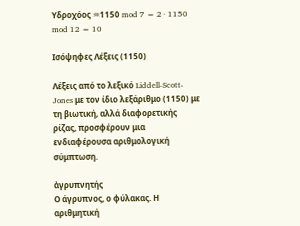Υδροχόος ♒1150 mod 7 = 2 · 1150 mod 12 = 10

Ισόψηφες Λέξεις (1150)

Λέξεις από το λεξικό Liddell-Scott-Jones με τον ίδιο λεξάριθμο (1150) με τη βιωτική, αλλά διαφορετικής ρίζας, προσφέρουν μια ενδιαφέρουσα αριθμολογική σύμπτωση.

ἀγρυπνητής
Ο άγρυπνος, ο φύλακας. Η αριθμητική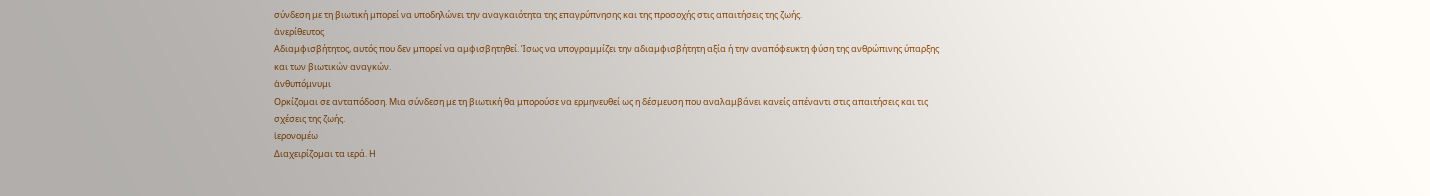σύνδεση με τη βιωτική μπορεί να υποδηλώνει την αναγκαιότητα της επαγρύπνησης και της προσοχής στις απαιτήσεις της ζωής.
ἀνερίθευτος
Αδιαμφισβήτητος, αυτός που δεν μπορεί να αμφισβητηθεί. Ίσως να υπογραμμίζει την αδιαμφισβήτητη αξία ή την αναπόφευκτη φύση της ανθρώπινης ύπαρξης και των βιωτικών αναγκών.
ἀνθυπόμνυμι
Ορκίζομαι σε ανταπόδοση. Μια σύνδεση με τη βιωτική θα μπορούσε να ερμηνευθεί ως η δέσμευση που αναλαμβάνει κανείς απέναντι στις απαιτήσεις και τις σχέσεις της ζωής.
ἱερονομέω
Διαχειρίζομαι τα ιερά. Η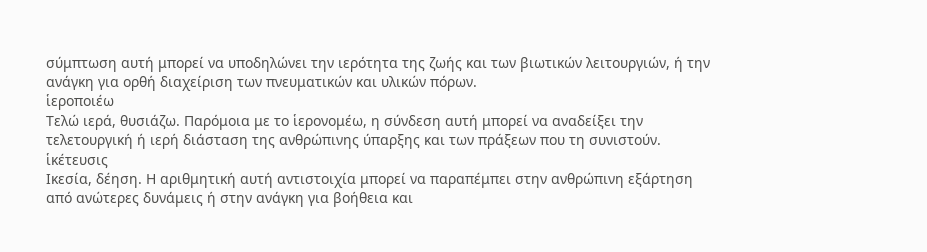σύμπτωση αυτή μπορεί να υποδηλώνει την ιερότητα της ζωής και των βιωτικών λειτουργιών, ή την ανάγκη για ορθή διαχείριση των πνευματικών και υλικών πόρων.
ἱεροποιέω
Τελώ ιερά, θυσιάζω. Παρόμοια με το ἱερονομέω, η σύνδεση αυτή μπορεί να αναδείξει την τελετουργική ή ιερή διάσταση της ανθρώπινης ύπαρξης και των πράξεων που τη συνιστούν.
ἱκέτευσις
Ικεσία, δέηση. Η αριθμητική αυτή αντιστοιχία μπορεί να παραπέμπει στην ανθρώπινη εξάρτηση από ανώτερες δυνάμεις ή στην ανάγκη για βοήθεια και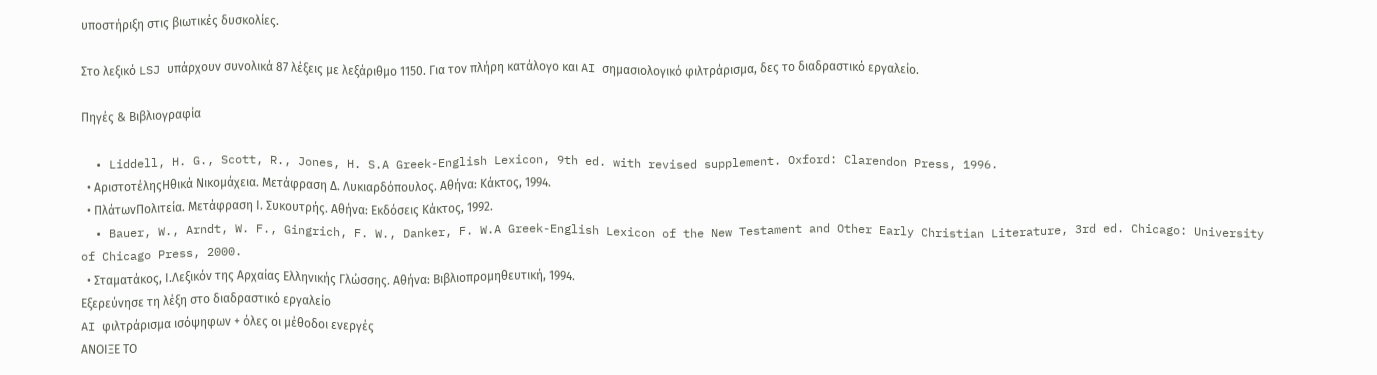υποστήριξη στις βιωτικές δυσκολίες.

Στο λεξικό LSJ υπάρχουν συνολικά 87 λέξεις με λεξάριθμο 1150. Για τον πλήρη κατάλογο και AI σημασιολογικό φιλτράρισμα, δες το διαδραστικό εργαλείο.

Πηγές & Βιβλιογραφία

  • Liddell, H. G., Scott, R., Jones, H. S.A Greek-English Lexicon, 9th ed. with revised supplement. Oxford: Clarendon Press, 1996.
  • ΑριστοτέληςΗθικά Νικομάχεια. Μετάφραση Δ. Λυκιαρδόπουλος. Αθήνα: Κάκτος, 1994.
  • ΠλάτωνΠολιτεία. Μετάφραση Ι. Συκουτρής. Αθήνα: Εκδόσεις Κάκτος, 1992.
  • Bauer, W., Arndt, W. F., Gingrich, F. W., Danker, F. W.A Greek-English Lexicon of the New Testament and Other Early Christian Literature, 3rd ed. Chicago: University of Chicago Press, 2000.
  • Σταματάκος, Ι.Λεξικόν της Αρχαίας Ελληνικής Γλώσσης. Αθήνα: Βιβλιοπρομηθευτική, 1994.
Εξερεύνησε τη λέξη στο διαδραστικό εργαλείο
AI φιλτράρισμα ισόψηφων + όλες οι μέθοδοι ενεργές
ΑΝΟΙΞΕ ΤΟ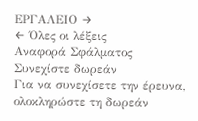ΕΡΓΑΛΕΙΟ →
← Όλες οι λέξεις
Αναφορά Σφάλματος
Συνεχίστε δωρεάν
Για να συνεχίσετε την έρευνα, ολοκληρώστε τη δωρεάν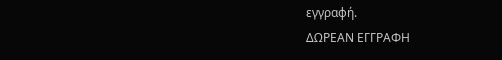εγγραφή.
ΔΩΡΕΑΝ ΕΓΓΡΑΦΗ